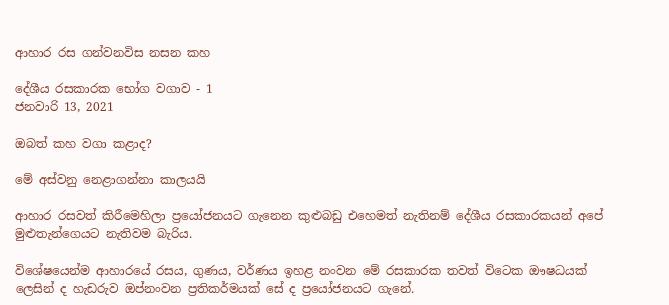ආහාර රස ගන්වනවිස නසන කහ

දේශීය රසකාරක භෝග වගාව - 1
ජනවාරි 13, 2021

ඔබත් කහ වගා කළාද?

මේ අස්වනු නෙළාගන්නා කාලයයි

ආහාර රසවත් කිරීමෙහිලා ප්‍රයෝජනයට ගැනෙන කුළුබඩු එහෙමත් නැතිනම් දේශීය රසකාරකයන් අපේ මුළුතැන්ගෙයට නැතිවම බැරිය.

විශේෂයෙන්ම ආහාරයේ රසය, ගුණය, වර්ණය ඉහළ නංවන මේ රසකාරක තවත් විටෙක ඖෂධයක් ලෙසින් ද හැඩරුව ඔප්නංවන ප්‍රතිකර්මයක් සේ ද ප්‍රයෝජනයට ගැනේ.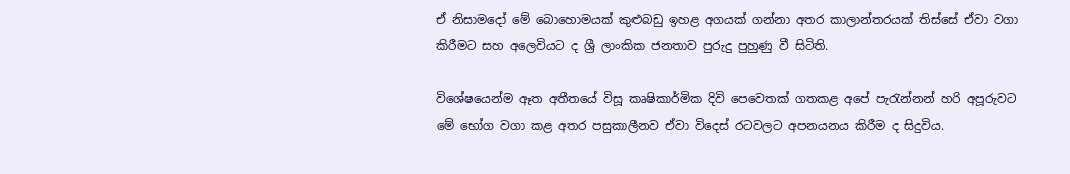ඒ නිසාමදෝ මේ බොහොමයක් කුළුබඩු ඉහළ අගයක් ගන්නා අතර කාලාන්තරයක් තිස්සේ ඒවා වගා කිරීමට සහ අලෙවියට ද ශ්‍රී ලාංකික ජනතාව පුරුදු පුහුණු වී සිටිති.

විශේෂයෙන්ම ඈත අතීතයේ විසූ කෘෂිකාර්මික දිවි පෙවෙතක් ගතකළ අපේ පැරැන්නන් හරි අපූරුවට මේ භෝග වගා කළ අතර පසුකාලීනව ඒවා විදෙස් රටවලට අපනයනය කිරීම ද සිදුවිය.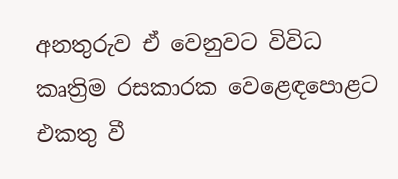අනතුරුව ඒ වෙනුවට විවිධ කෘත්‍රිම රසකාරක වෙළෙඳපොළට එකතු වී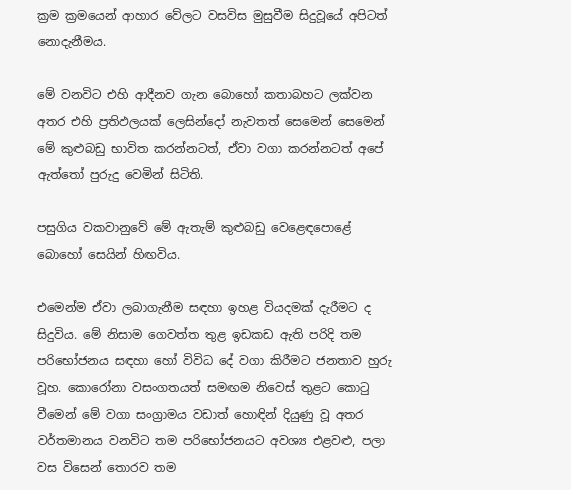ක්‍රම ක්‍රමයෙන් ආහාර වේලට වසවිස මුසුවීම සිදුවූයේ අපිටත් නොදැනීමය.

මේ වනවිට එහි ආදීනව ගැන බොහෝ කතාබහට ලක්වන අතර එහි ප්‍රතිඵලයක් ලෙසින්දෝ නැවතත් සෙමෙන් සෙමෙන් මේ කුළුබඩු භාවිත කරන්නටත්, ඒවා වගා කරන්නටත් අපේ ඇත්තෝ පුරුදු වෙමින් සිටිති.

පසුගිය වකවානුවේ මේ ඇතැම් කුළුබඩු වෙළෙඳපොළේ බොහෝ සෙයින් හිඟවිය.

එමෙන්ම ඒවා ලබාගැනීම සඳහා ඉහළ වියදමක් දැරීමට ද සිදුවිය. මේ නිසාම ගෙවත්ත තුළ ඉඩකඩ ඇති පරිදි තම පරිභෝජනය සඳහා හෝ විවිධ දේ වගා කිරීමට ජනතාව හුරු වූහ. කොරෝනා වසංගතයත් සමඟම නිවෙස් තුළට කොටු වීමෙන් මේ වගා සංග්‍රාමය වඩාත් හොඳින් දියුණු වූ අතර වර්තමානය වනවිට තම පරිභෝජනයට අවශ්‍ය එළවළු, පලා වස විසෙන් තොරව තම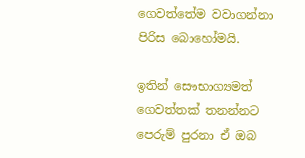ගෙවත්තේම වවාගන්නා පිරිස බොහෝමයි.

ඉතින් සෞභාග්‍යමත් ගෙවත්තක් තනන්නට පෙරුම් පුරනා ඒ ඔබ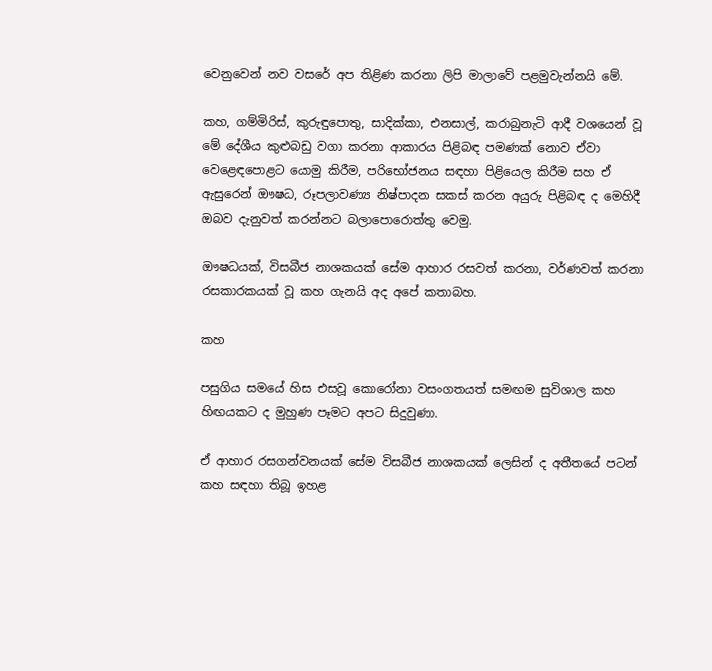වෙනුවෙන් නව වසරේ අප තිළිණ කරනා ලිපි මාලාවේ පළමුවැන්නයි මේ.

කහ, ගම්මිරිස්, කුරුඳුපොතු, සාදික්කා, එනසාල්, කරාබුනැටි ආදී වශයෙන් වූ මේ දේශීය කුළුබඩු වගා කරනා ආකාරය පිළිබඳ පමණක් නොව ඒවා වෙළෙඳපොළට යොමු කිරීම, පරිභෝජනය සඳහා පිළියෙල කිරීම සහ ඒ ඇසුරෙන් ඖෂධ, රූපලාවණ්‍ය නිෂ්පාදන සකස් කරන අයුරු පිළිබඳ ද මෙහිදී ඔබව දැනුවත් කරන්නට බලාපොරොත්තු වෙමු.

ඖෂධයක්, විසබීජ නාශකයක් සේම ආහාර රසවත් කරනා, වර්ණවත් කරනා රසකාරකයක් වූ කහ ගැනයි අද අපේ කතාබහ.

කහ

පසුගිය සමයේ හිස එසවූ කොරෝනා වසංගතයත් සමඟම සුවිශාල කහ හිඟයකට ද මුහුණ පෑමට අපට සිදුවුණා.

ඒ ආහාර රසගන්වනයක් සේම විසබීජ නාශකයක් ලෙසින් ද අතීතයේ පටන් කහ සඳහා තිබූ ඉහළ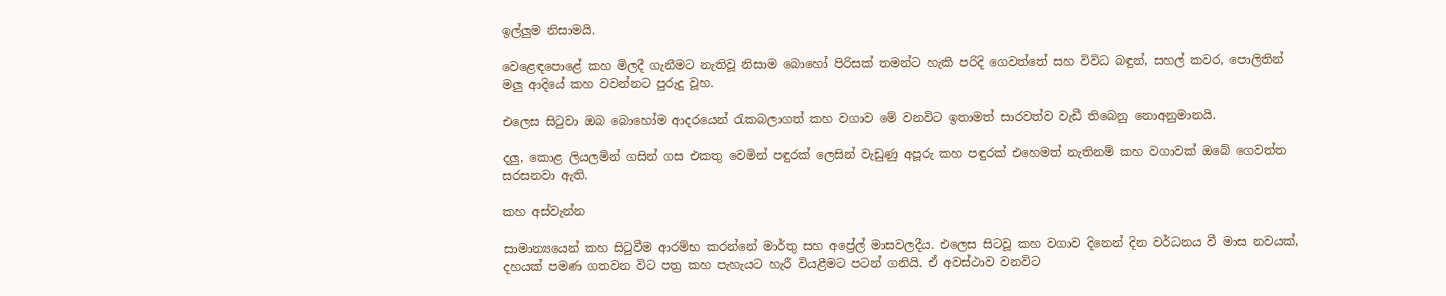ඉල්ලුම නිසාමයි.

වෙළෙඳපොළේ කහ මිලදී ගැනීමට නැතිවූ නිසාම බොහෝ පිරිසක් තමන්ට හැකි පරිදි ගෙවත්තේ සහ විවිධ බඳුන්, සහල් කවර, පොලිතින් මලු ආදියේ කහ වවන්නට පුරුදු වූහ.

එලෙස සිටුවා ඔබ බොහෝම ආදරයෙන් රැකබලාගත් කහ වගාව මේ වනවිට ඉතාමත් සාරවත්ව වැඩී තිබෙනු නොඅනුමානයි.

දලු, කොළ ලියලමින් ගසින් ගස එකතු වෙමින් පඳුරක් ලෙසින් වැඩුණු අපූරු කහ පඳුරක් එහෙමත් නැතිනම් කහ වගාවක් ඔබේ ගෙවත්ත සරසනවා ඇති.

කහ අස්වැන්න

සාමාන්‍යයෙන් කහ සිටුවීම ආරම්භ කරන්නේ මාර්තු සහ අප්‍රේල් මාසවලදීය. එලෙස සිටවූ කහ වගාව දිනෙන් දින වර්ධනය වී මාස නවයක්, දහයක් පමණ ගතවන විට පත්‍ර කහ පැහැයට හැරී වියළීමට පටන් ගනියි. ඒ අවස්ථාව වනවිට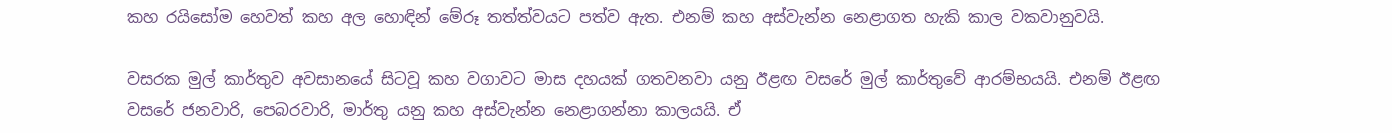කහ රයිසෝම හෙවත් කහ අල හොඳින් මේරූ තත්ත්වයට පත්ව ඇත. එනම් කහ අස්වැන්න නෙළාගත හැකි කාල වකවානුවයි.

වසරක මුල් කාර්තුව අවසානයේ සිටවූ කහ වගාවට මාස දහයක් ගතවනවා යනු ඊළඟ වසරේ මුල් කාර්තුවේ ආරම්භයයි. එනම් ඊළඟ වසරේ ජනවාරි, පෙබරවාරි, මාර්තු යනු කහ අස්වැන්න නෙළාගන්නා කාලයයි. ඒ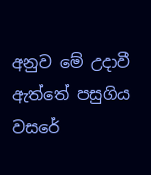අනුව මේ උදාවී ඇත්තේ පසුගිය වසරේ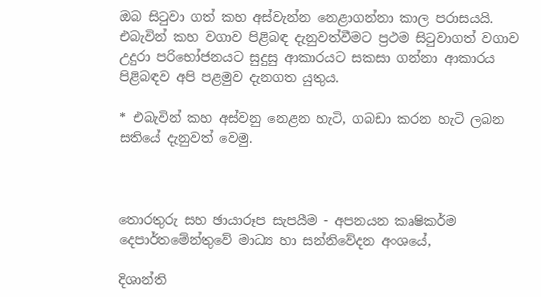ඔබ සිටුවා ගත් කහ අස්වැන්න නෙළාගන්නා කාල පරාසයයි. එබැවින් කහ වගාව පිළිබඳ දැනුවත්වීමට ප්‍රථම සිටුවාගත් වගාව උදුරා පරිභෝජනයට සුදුසු ආකාරයට සකසා ගන්නා ආකාරය පිළිබඳව අපි පළමුව දැනගත යුතුය.

* එබැවින් කහ අස්වනු නෙළන හැටි, ගබඩා කරන හැටි ලබන සතියේ දැනුවත් වෙමු.



තොරතුරු සහ ඡායාරූප සැපයීම - අපනයන කෘෂිකර්ම දෙපාර්තමේන්තුවේ මාධ්‍ය හා සන්නිවේදන අංශයේ,

දිශාන්ති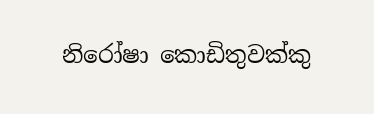නිරෝෂා කොඩිතුවක්කු